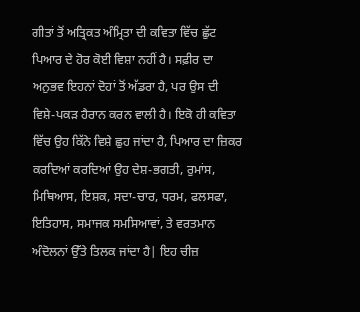ਗੀਤਾਂ ਤੋਂ ਅਤ੍ਰਿਕਤ ਅੰਮ੍ਰਿਤਾ ਦੀ ਕਵਿਤਾ ਵਿੱਚ ਛੁੱਟ ਪਿਆਰ ਦੇ ਹੋਰ ਕੋਈ ਵਿਸ਼ਾ ਨਹੀਂ ਹੈ। ਸਫ਼ੀਰ ਦਾ ਅਨੁਭਵ ਇਹਨਾਂ ਦੋਹਾਂ ਤੋਂ ਅੱਡਰਾ ਹੈ, ਪਰ ਉਸ ਦੀ ਵਿਸ਼ੇ-ਪਕੜ ਹੈਰਾਨ ਕਰਨ ਵਾਲੀ ਹੈ। ਇਕੋ ਹੀ ਕਵਿਤਾ ਵਿੱਚ ਉਹ ਕਿੱਨੇ ਵਿਸ਼ੇ ਛੁਹ ਜਾਂਦਾ ਹੈ, ਪਿਆਰ ਦਾ ਜ਼ਿਕਰ ਕਰਦਿਆਂ ਕਰਦਿਆਂ ਉਹ ਦੇਸ਼-ਭਗਤੀ, ਰੁਮਾਂਸ, ਮਿਥਿਆਸ, ਇਸ਼ਕ, ਸਦਾ-ਚਾਰ, ਧਰਮ, ਫਲਸਫਾ, ਇਤਿਹਾਸ, ਸਮਾਜਕ ਸਮਸਿਆਵਾਂ, ਤੇ ਵਰਤਮਾਨ ਅੰਦੋਲਨਾਂ ਉੱਤੇ ਤਿਲਕ ਜਾਂਦਾ ਹੈ| ਇਹ ਚੀਜ਼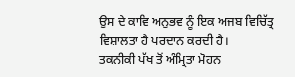ਉਸ ਦੇ ਕਾਵਿ ਅਨੁਭਵ ਨੂੰ ਇਕ ਅਜਬ ਵਿਚਿੱਤ੍ਰ ਵਿਸ਼ਾਲਤਾ ਹੈ ਪਰਦਾਨ ਕਰਦੀ ਹੈ।
ਤਕਨੀਕੀ ਪੱਖ ਤੋਂ ਅੰਮ੍ਰਿਤਾ ਮੋਹਨ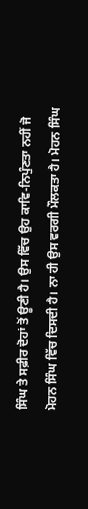ਸਿੰਘ ਤੇ ਸਫ਼ੀਰ ਦੋਹਾਂ ਤੋਂ ਊਣੀ ਹੈ। ਉਸ ਵਿੱਚ ਉਹ ਕਾਵਿ-ਨਿਪੁੰਣਤਾ ਨਹੀਂ ਜੋ ਮੋਹਨ ਸਿੰਘ ਵਿੱਚ ਦਿਸਦੀ ਹੈ। ਨਾ ਹੀ ਉਸ ਵਰਗੀ ਮੌਲਕਤਾ ਹੈ। ਮੋਹਨ ਸਿੰਘ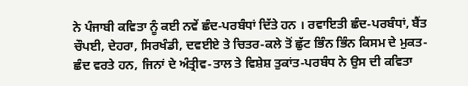ਨੇ ਪੰਜਾਬੀ ਕਵਿਤਾ ਨੂੰ ਕਈ ਨਵੇਂ ਛੰਦ-ਪਰਬੰਧਾਂ ਦਿੱਤੇ ਹਨ । ਰਵਾਇਤੀ ਛੰਦ-ਪਰਬੰਧਾਂ, ਬੈਂਤ ਚੌਪਈ, ਦੇਹਰਾ, ਸਿਰਖੰਡੀ, ਦਵਈਏ ਤੇ ਚਿਤਰ-ਕਲੇ ਤੋਂ ਛੁੱਟ ਭਿੰਨ ਭਿੰਨ ਕਿਸਮ ਦੇ ਮੁਕਤ-ਛੰਦ ਵਰਤੇ ਹਨ, ਜਿਨਾਂ ਦੇ ਅੰਤ੍ਰੀਵ-ਤਾਲ ਤੇ ਵਿਸ਼ੇਸ਼ ਤੁਕਾਂਤ-ਪਰਬੰਧ ਨੇ ਉਸ ਦੀ ਕਵਿਤਾ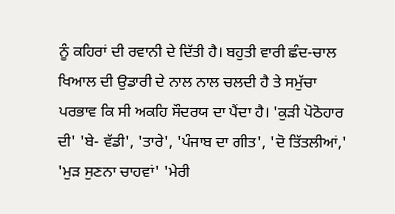ਨੂੰ ਕਹਿਰਾਂ ਦੀ ਰਵਾਨੀ ਦੇ ਦਿੱਤੀ ਹੈ। ਬਹੁਤੀ ਵਾਰੀ ਛੰਦ-ਚਾਲ ਖਿਆਲ ਦੀ ਉਡਾਰੀ ਦੇ ਨਾਲ ਨਾਲ ਚਲਦੀ ਹੈ ਤੇ ਸਮੁੱਚਾ ਪਰਭਾਵ ਕਿ ਸੀ ਅਕਹਿ ਸੌਦਰਯ ਦਾ ਪੈਂਦਾ ਹੈ। 'ਕੁੜੀ ਪੋਠੋਹਾਰ ਦੀ' 'ਬੇ- ਵੱਡੀ', 'ਤਾਰੇ', 'ਪੰਜਾਬ ਦਾ ਗੀਤ', 'ਦੋ ਤਿੱਤਲੀਆਂ,' 'ਮੁੜ ਸੁਣਨਾ ਚਾਹਵਾਂ' 'ਮੇਰੀ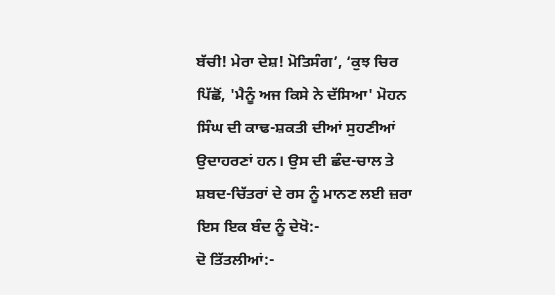ਬੱਚੀ! ਮੇਰਾ ਦੇਸ਼! ਮੋਤਿਸੰਗ’, ‘ਕੁਝ ਚਿਰ ਪਿੱਛੋਂ, 'ਮੈਨੂੰ ਅਜ ਕਿਸੇ ਨੇ ਦੱਸਿਆ' ਮੋਹਨ ਸਿੰਘ ਦੀ ਕਾਢ-ਸ਼ਕਤੀ ਦੀਆਂ ਸੁਹਣੀਆਂ ਉਦਾਹਰਣਾਂ ਹਨ। ਉਸ ਦੀ ਛੰਦ-ਚਾਲ ਤੇ ਸ਼ਬਦ-ਚਿੱਤਰਾਂ ਦੇ ਰਸ ਨੂੰ ਮਾਨਣ ਲਈ ਜ਼ਰਾ ਇਸ ਇਕ ਬੰਦ ਨੂੰ ਦੇਖੋ:-
ਦੋ ਤਿੱਤਲੀਆਂ:-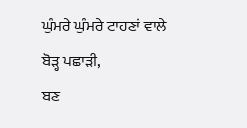ਘੁੰਮਰੇ ਘੁੰਮਰੇ ਟਾਹਣਾਂ ਵਾਲੇ
ਬੋੜ੍ਹ ਪਛਾੜੀ,
ਬਣ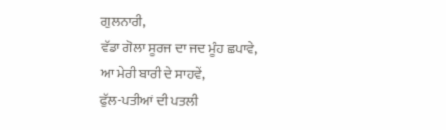ਗੁਲਨਾਰੀ,
ਵੱਡਾ ਗੋਲਾ ਸੂਰਜ ਦਾ ਜਦ ਮੂੰਹ ਛਪਾਵੇ,
ਆ ਮੇਰੀ ਬਾਰੀ ਦੇ ਸਾਹਵੇਂ,
ਫੁੱਲ-ਪਤੀਆਂ ਦੀ ਪਤਲੀ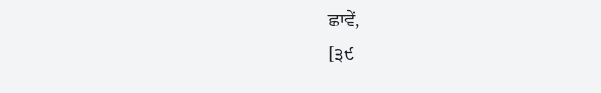ਛਾਵੇਂ,
[੩੯